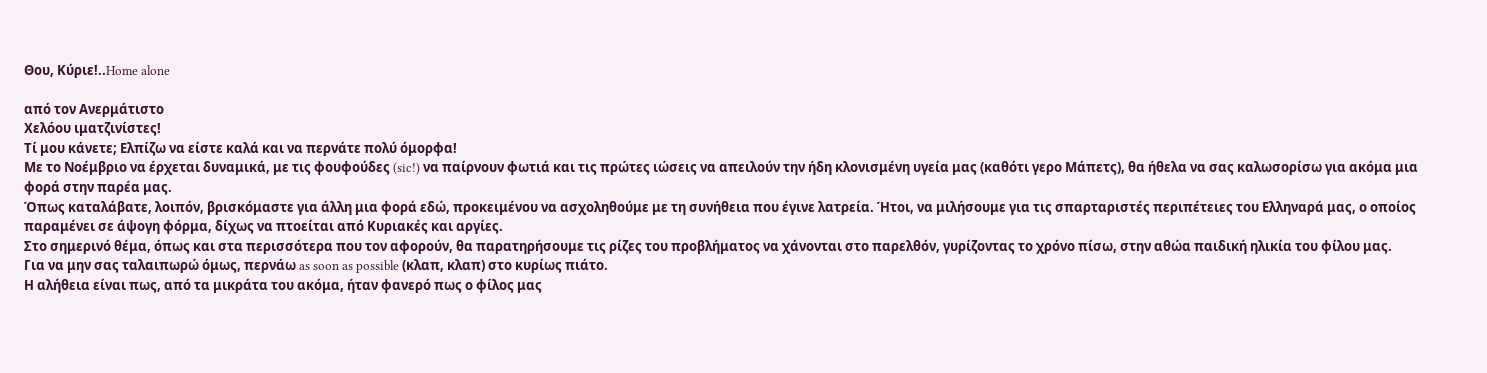Θου, Κύριε!..Home alone

από τον Ανερμάτιστο
Χελόου ιματζινίστες!
Τί μου κάνετε; Ελπίζω να είστε καλά και να περνάτε πολύ όμορφα!
Με το Νοέμβριο να έρχεται δυναμικά, με τις φουφούδες (sic!) να παίρνουν φωτιά και τις πρώτες ιώσεις να απειλούν την ήδη κλονισμένη υγεία μας (καθότι γερο Μάπετς), θα ήθελα να σας καλωσορίσω για ακόμα μια φορά στην παρέα μας.
Όπως καταλάβατε, λοιπόν, βρισκόμαστε για άλλη μια φορά εδώ, προκειμένου να ασχοληθούμε με τη συνήθεια που έγινε λατρεία. Ήτοι, να μιλήσουμε για τις σπαρταριστές περιπέτειες του Ελληναρά μας, ο οποίος παραμένει σε άψογη φόρμα, δίχως να πτοείται από Κυριακές και αργίες.
Στο σημερινό θέμα, όπως και στα περισσότερα που τον αφορούν, θα παρατηρήσουμε τις ρίζες του προβλήματος να χάνονται στο παρελθόν, γυρίζοντας το χρόνο πίσω, στην αθώα παιδική ηλικία του φίλου μας.
Για να μην σας ταλαιπωρώ όμως, περνάω as soon as possible (κλαπ, κλαπ) στο κυρίως πιάτο.
Η αλήθεια είναι πως, από τα μικράτα του ακόμα, ήταν φανερό πως ο φίλος μας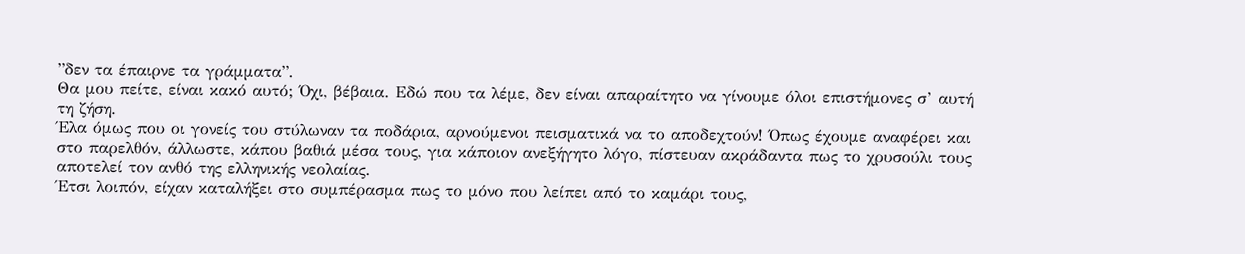”δεν τα έπαιρνε τα γράμματα”.
Θα μου πείτε, είναι κακό αυτό; Όχι, βέβαια. Εδώ που τα λέμε, δεν είναι απαραίτητο να γίνουμε όλοι επιστήμονες σ’ αυτή τη ζήση.
Έλα όμως που οι γονείς του στύλωναν τα ποδάρια, αρνούμενοι πεισματικά να το αποδεχτούν! Όπως έχουμε αναφέρει και στο παρελθόν, άλλωστε, κάπου βαθιά μέσα τους, για κάποιον ανεξήγητο λόγο, πίστευαν ακράδαντα πως το χρυσούλι τους αποτελεί τον ανθό της ελληνικής νεολαίας.
Έτσι λοιπόν, είχαν καταλήξει στο συμπέρασμα πως το μόνο που λείπει από το καμάρι τους,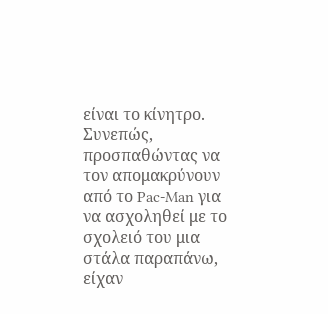είναι το κίνητρο. Συνεπώς, προσπαθώντας να τον απομακρύνουν από το Pac-Man για να ασχοληθεί με το σχολειό του μια στάλα παραπάνω, είχαν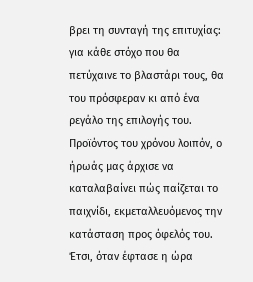βρει τη συνταγή της επιτυχίας: για κάθε στόχο που θα πετύχαινε το βλαστάρι τους, θα του πρόσφεραν κι από ένα ρεγάλο της επιλογής του.
Προϊόντος του χρόνου λοιπόν, ο ήρωάς μας άρχισε να καταλαβαίνει πώς παίζεται το παιχνίδι, εκμεταλλευόμενος την κατάσταση προς όφελός του. Έτσι, όταν έφτασε η ώρα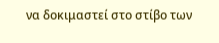να δοκιμαστεί στο στίβο των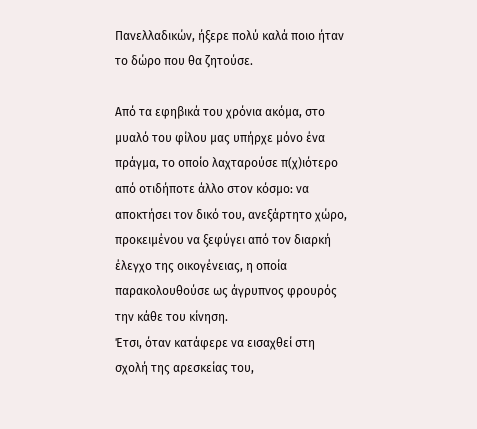Πανελλαδικών, ήξερε πολύ καλά ποιο ήταν το δώρο που θα ζητούσε.

Από τα εφηβικά του χρόνια ακόμα, στο μυαλό του φίλου μας υπήρχε μόνο ένα πράγμα, το οποίο λαχταρούσε π(χ)ιότερο από οτιδήποτε άλλο στον κόσμο: να αποκτήσει τον δικό του, ανεξάρτητο χώρο, προκειμένου να ξεφύγει από τον διαρκή έλεγχο της οικογένειας, η οποία παρακολουθούσε ως άγρυπνος φρουρός την κάθε του κίνηση.
Έτσι, όταν κατάφερε να εισαχθεί στη σχολή της αρεσκείας του,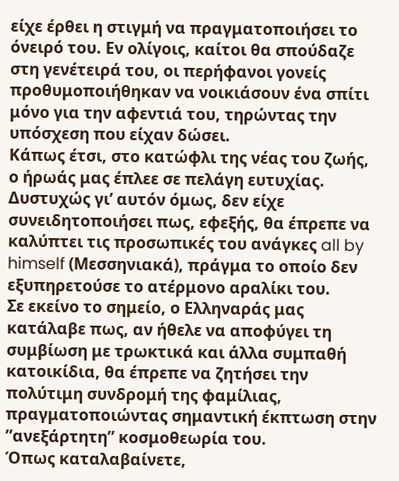είχε έρθει η στιγμή να πραγματοποιήσει το όνειρό του. Εν ολίγοις, καίτοι θα σπούδαζε στη γενέτειρά του, οι περήφανοι γονείς προθυμοποιήθηκαν να νοικιάσουν ένα σπίτι μόνο για την αφεντιά του, τηρώντας την υπόσχεση που είχαν δώσει.
Κάπως έτσι, στο κατώφλι της νέας του ζωής, ο ήρωάς μας έπλεε σε πελάγη ευτυχίας.
Δυστυχώς γι’ αυτόν όμως, δεν είχε συνειδητοποιήσει πως, εφεξής, θα έπρεπε να καλύπτει τις προσωπικές του ανάγκες all by himself (Μεσσηνιακά), πράγμα το οποίο δεν εξυπηρετούσε το ατέρμονο αραλίκι του.
Σε εκείνο το σημείο, ο Ελληναράς μας κατάλαβε πως, αν ήθελε να αποφύγει τη συμβίωση με τρωκτικά και άλλα συμπαθή κατοικίδια, θα έπρεπε να ζητήσει την πολύτιμη συνδρομή της φαμίλιας, πραγματοποιώντας σημαντική έκπτωση στην ”ανεξάρτητη” κοσμοθεωρία του.
Όπως καταλαβαίνετε,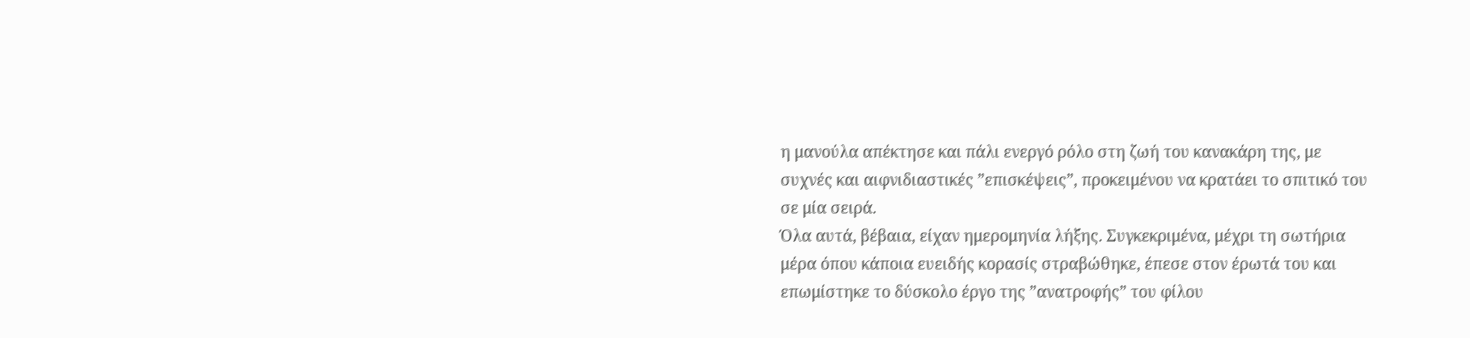η μανούλα απέκτησε και πάλι ενεργό ρόλο στη ζωή του κανακάρη της, με συχνές και αιφνιδιαστικές ”επισκέψεις”, προκειμένου να κρατάει το σπιτικό του σε μία σειρά.
Όλα αυτά, βέβαια, είχαν ημερομηνία λήξης. Συγκεκριμένα, μέχρι τη σωτήρια μέρα όπου κάποια ευειδής κορασίς στραβώθηκε, έπεσε στον έρωτά του και επωμίστηκε το δύσκολο έργο της ”ανατροφής” του φίλου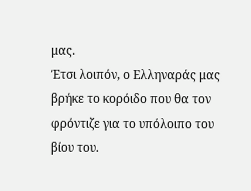μας.
Έτσι λοιπόν, ο Ελληναράς μας βρήκε το κορόιδο που θα τον φρόντιζε για το υπόλοιπο του βίου του.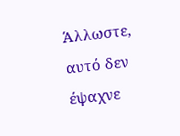Άλλωστε, αυτό δεν έψαχνε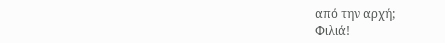από την αρχή;
Φιλιά!